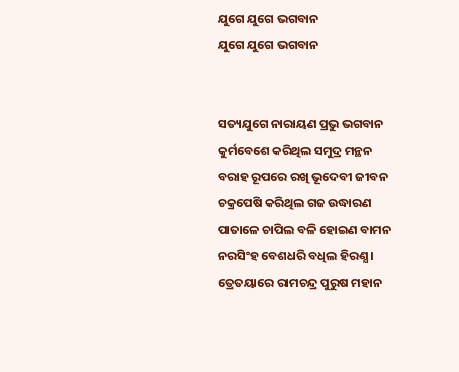ଯୁଗେ ଯୁଗେ ଭଗବାନ
ଯୁଗେ ଯୁଗେ ଭଗବାନ


ସତ୍ୟଯୁଗେ ନାରାୟଣ ପ୍ରଭୁ ଭଗବାନ
କୁର୍ମବେଶେ କରିଥିଲ ସମୁଦ୍ର ମନ୍ଥନ
ବରାହ ରୂପରେ ରଖି ଭୂଦେବୀ ଜୀବନ
ଚକ୍ରପେଷି କରିଥିଲ ଗଜ ଉଦ୍ଧାରଣ
ପାତାଳେ ଚାପିଲ ବଳି ହୋଇଣ ବାମନ
ନରସିଂହ ବେଶଧରି ବଧିଲ ହିରଣ୍ଯ ।
ତ୍ରେତୟାରେ ରାମଚନ୍ଦ୍ର ପୁରୁଷ ମହାନ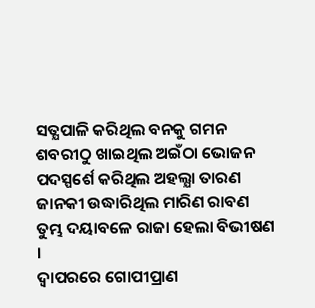ସତ୍ଯପାଳି କରିଥିଲ ବନକୁ ଗମନ
ଶବରୀଠୁ ଖାଇଥିଲ ଅଇଁଠା ଭୋଜନ
ପଦସ୍ପର୍ଶେ କରିଥିଲ ଅହଲ୍ଯା ତାରଣ
ଜାନକୀ ଉଦ୍ଧାରିଥିଲ ମାରିଣ ରାବଣ
ତୁମ୍ଭ ଦୟାବଳେ ରାଜା ହେଲା ବିଭୀଷଣ ।
ଦ୍ବାପରରେ ଗୋପୀପ୍ରାଣ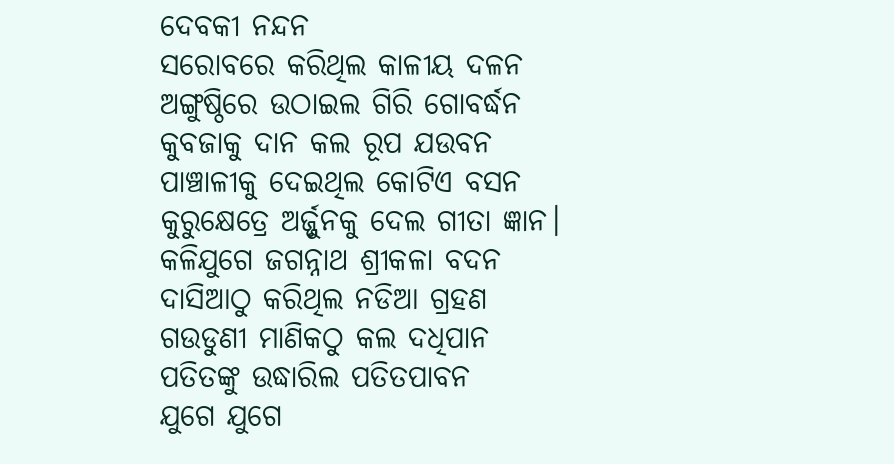ଦେବକୀ ନନ୍ଦନ
ସରୋବରେ କରିଥିଲ କାଳୀୟ ଦଳନ
ଅଙ୍ଗୁଷ୍ଠିରେ ଉଠାଇଲ ଗିରି ଗୋବର୍ଦ୍ଧନ
କୁବଜାକୁ ଦାନ କଲ ରୂପ ଯଉବନ
ପାଞ୍ଚାଳୀକୁ ଦେଇଥିଲ କୋଟିଏ ବସନ
କୁରୁକ୍ଷେତ୍ରେ ଅର୍ଜ୍ଜୁନକୁ ଦେଲ ଗୀତା ଜ୍ଞାନ।
କଳିଯୁଗେ ଜଗନ୍ନାଥ ଶ୍ରୀକଳା ବଦନ
ଦାସିଆଠୁ କରିଥିଲ ନଡିଆ ଗ୍ରହଣ
ଗଉଡୁଣୀ ମାଣିକଠୁ କଲ ଦଧିପାନ
ପତିତଙ୍କୁ ଉଦ୍ଧାରିଲ ପତିତପାବନ
ଯୁଗେ ଯୁଗେ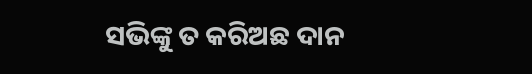ସଭିଙ୍କୁ ତ କରିଅଛ ଦାନ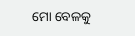ମୋ ବେଳକୁ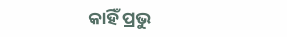କାହିଁ ପ୍ରଭୁ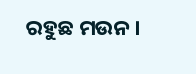ରହୁଛ ମଉନ ।